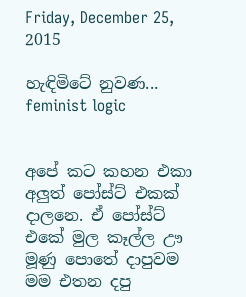Friday, December 25, 2015

හැඳිමිටේ නුවණ... feminist logic


අපේ කට කහන එකා අලුත් පෝස්ට් එකක් දාලනෙ. ඒ පෝස්ට් එකේ මුල කෑල්ල ඌ මූණු පොතේ දාපුවම මම එතන දපු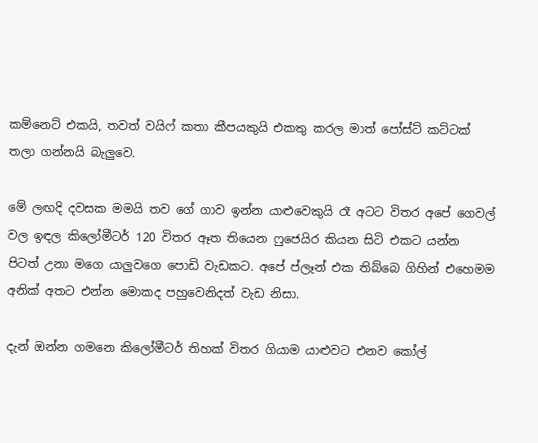කම්නෙට් එකයි, තවත් වයිෆ් කතා කීපයකුයි එකතු කරල මාත් පෝස්ට් කට්ටක් තලා ගන්නයි බැලුවෙ.

මේ ලඟදි දවසක මමයි තව ගේ ගාව ඉන්න යාළුවෙකුයි රෑ අටට විතර අපේ ගෙවල් වල ඉඳල කිලෝමීටර් 120 විතර ඈත තියෙන ෆුජෙයිර කියන සිටි එකට යන්න පිටත් උනා මගෙ යාලුවගෙ පොඩි වැඩකට. අපේ ප්ලෑන් එක තිබ්බෙ ගිහින් එහෙමම අනික් අතට එන්න මොකද පහුවෙනිදත් වැඩ නිසා.

දැන් ඔන්න ගමනෙ කිලෝමීටර් තිහක් විතර ගියාම යාළුවට එනව කෝල්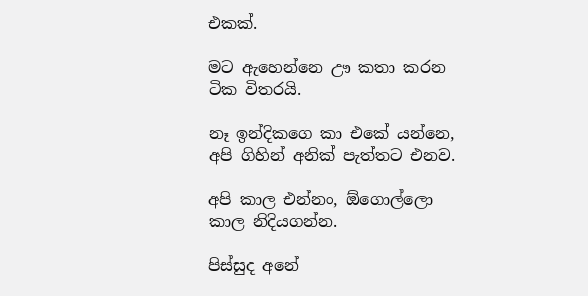එකක්.

මට ඇහෙන්නෙ ඌ කතා කරන ටික විතරයි.

නෑ ඉන්දිකගෙ කා එකේ යන්නෙ, අපි ගිහින් අනික් පැත්තට එනව.

අපි කාල එන්නං, ඕගොල්ලො කාල නිදියගන්න.

පිස්සුද අනේ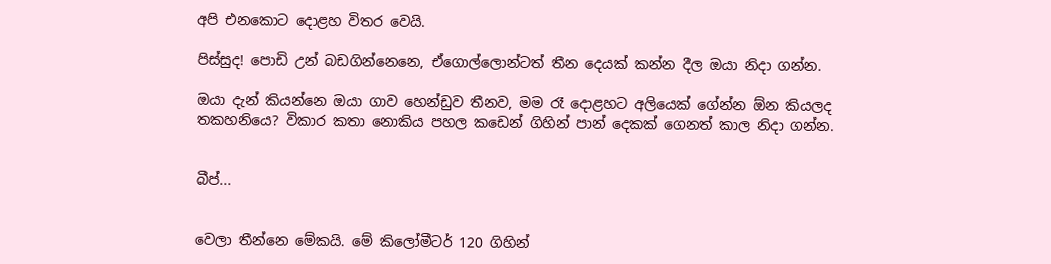අපි එනකොට දොළහ විතර වෙයි.

පිස්සුද! පොඩි උන් බඩගින්නෙනෙ, ඒගොල්ලොන්ටත් තීන දෙයක් කන්න දීල ඔයා නිදා ගන්න.

ඔයා දැන් කියන්නෙ ඔයා ගාව හෙන්ඩුව තීනව, මම රෑ දොළහට අලියෙක් ගේන්න ඕන කියලද තකහනියෙ? විකාර කතා නොකිය පහල කඩෙන් ගිහින් පාන් දෙකක් ගෙනත් කාල නිදා ගන්න.


බීප්...


වෙලා තීන්නෙ මේකයි. මේ කිලෝමීටර් 120 ගිහින්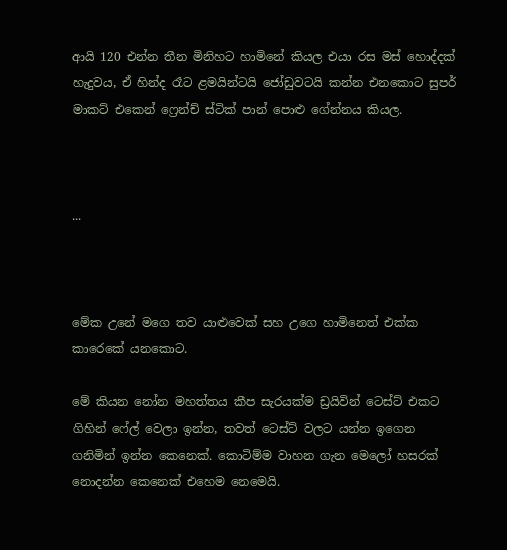ආයි 120 එන්න තීන මිනිහට හාමිනේ කියල එයා රස මස් හොද්දක් හැදුවය, ඒ හින්ද රෑට ළමයින්ටයි ජෝඩුවටයි කන්න එනකොට සුපර් මාකට් එකෙන් ෆ්‍රෙන්ච් ස්ටික් පාන් පොළු ගේන්නය කියල.



...



මේක උනේ මගෙ තව යාළුවෙක් සහ උගෙ හාමිනෙත් එක්ක කාරෙකේ යනකොට.

මේ කියන නෝන මහත්තය කීප සැරයක්ම ඩ්‍රයිවින් ටෙස්ට් එකට ගිහින් ෆේල් වෙලා ඉන්න, තවත් ටෙස්ට් වලට යන්න ඉගෙන ගනිමින් ඉන්න කෙනෙක්. කොටිම්ම වාහන ගැන මෙලෝ හසරක් නොදන්න කෙනෙක් එහෙම නෙමෙයි.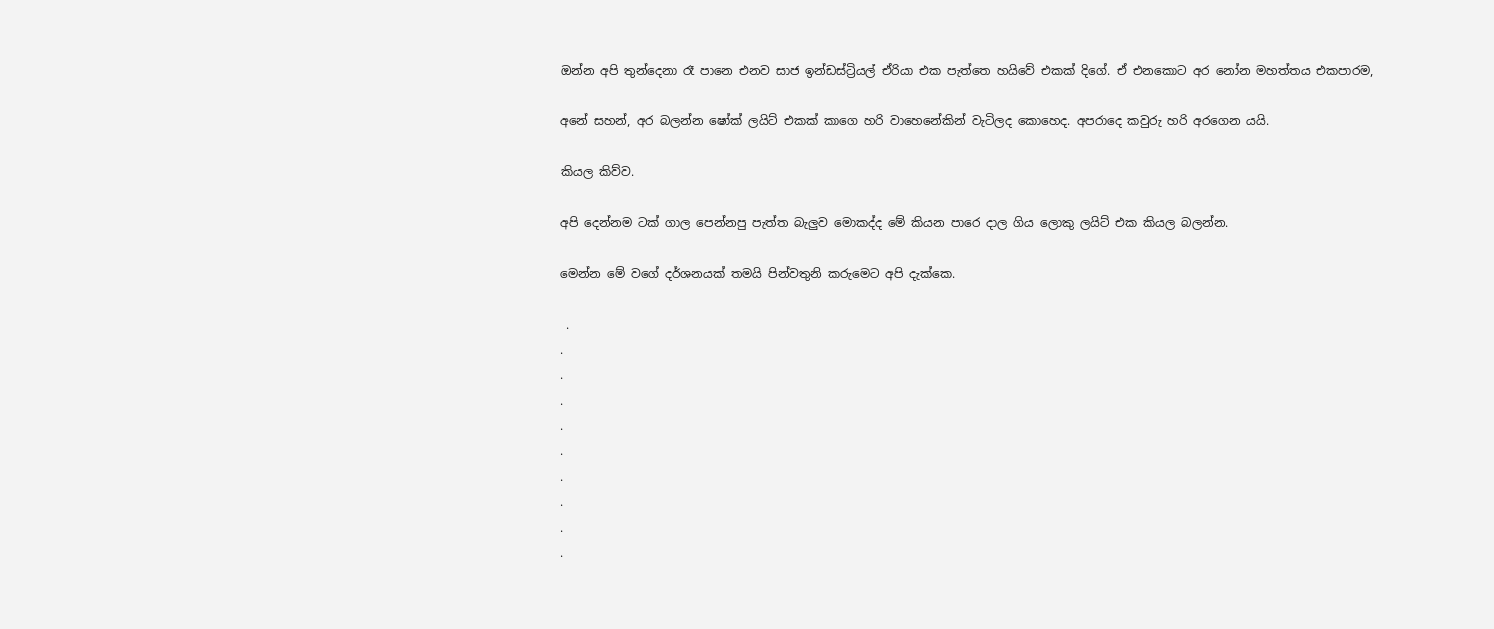ඔන්න අපි තුන්දෙනා රෑ පානෙ එනව සාජ ඉන්ඩස්ට්‍රියල් ඒරියා එක පැත්තෙ හයිවේ එකක් දිගේ. ඒ එනකොට අර නෝන මහත්තය එකපාරම,

අනේ සහන්, අර බලන්න ෂෝක් ලයිට් එකක් කාගෙ හරි වාහෙනේකින් වැටිලද කොහෙද. අපරාදෙ කවුරු හරි අරගෙන යයි.

කියල කිව්ව.

අපි දෙන්නම ටක් ගාල පෙන්නපු පැත්ත බැලුව මොකද්ද මේ කියන පාරෙ දාල ගිය ලොකු ලයිට් එක කියල බලන්න.

මෙන්න මේ වගේ දර්ශනයක් තමයි පින්වතුනි කරුමෙට අපි දැක්කෙ.

 .
.
.
.
.
.
.
.
.
.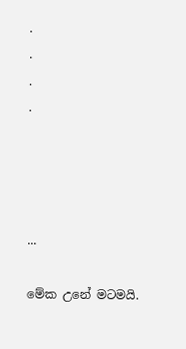.
.
.
.




...

මේක උනේ මටමයි.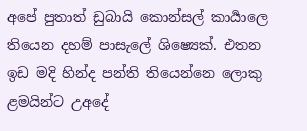අපේ පුතාත් ඩුබායි කොන්සල් කාර්‍යාලෙ තියෙන දහම් පාසැලේ ශිෂ්‍යෙක්. එතන ඉඩ මදි හින්ද පන්ති තියෙන්නෙ ලොකු ළමයින්ට උඅදේ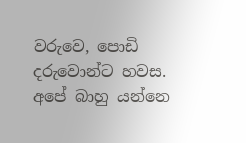වරුවෙ, පොඩි දරුවොන්ට හවස. අපේ බාහු යන්නෙ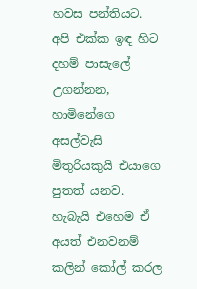හවස පන්තියට. අපි එක්ක ඉඳ හිට දහම් පාසැලේ උගන්නන, හාමිනේගෙ අසල්වැසි මිතුරියකුයි එයාගෙ පුතත් යනව. හැබැයි එහෙම ඒ අයත් එනවනම් කලින් කෝල් කරල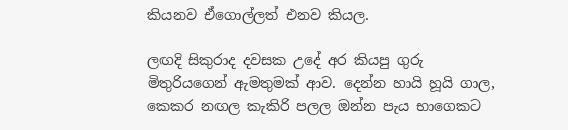කියනව ඒගොල්ලත් එනව කියල.

ලඟදි සිකුරාද දවසක උදේ අර කියපු ගුරු මිතුරියගෙන් ඇමතුමක් ආව. දෙන්න හායි හූයි ගාල, කෙකර නඟල කැකිරි පලල ඔන්න පැය භාගෙකට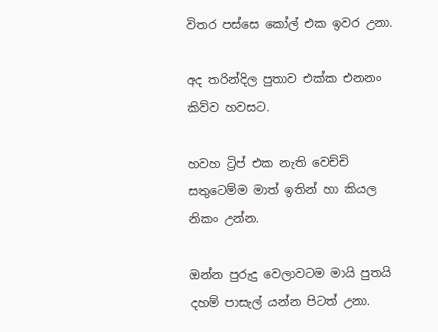විතර පස්සෙ කෝල් එක ඉවර උනා.

අද තරින්දිල පුතාව එක්ක එනනං කිව්ව හවසට.

හවහ ට්‍රිප් එක නැති වෙච්චි සතුටෙම්ම මාත් ඉතින් හා කියල නිකං උන්න.

ඔන්න පුරුදු වෙලාවටම මායි පුතයි දහම් පාසැල් යන්න පිටත් උනා.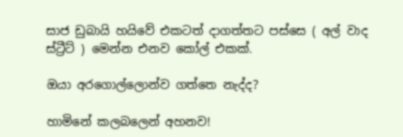සාජ ඩුබායි හයිවේ එකටත් දාගත්තට පස්සෙ ( අල් වාද ස්ට්‍රීට් ) මෙන්න එනව කෝල් එකක්.

ඔයා අරගොල්ලොන්ව ගත්තෙ නැද්ද?

හාමිනේ කලබලෙන් අහනව!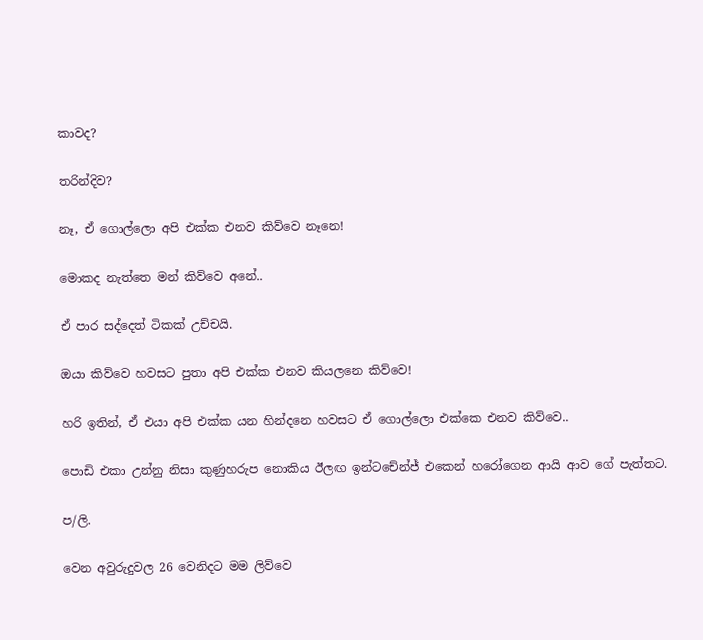කාවද?

තරින්දිව?

නෑ, ඒ ගොල්ලො අපි එක්ක එනව කිව්වෙ නෑනෙ!

මොකද නැත්තෙ මන් කිව්වෙ අනේ..

ඒ පාර සද්දෙත් ටිකක් උච්චයි.

ඔයා කිව්වෙ හවසට පුතා අපි එක්ක එනව කියලනෙ කිව්වෙ!

හරි ඉතින්, ඒ එයා අපි එක්ක යන හින්දනෙ හවසට ඒ ගොල්ලො එක්කෙ එනව කිව්වෙ..

පොඩි එකා උන්නු නිසා කුණුහරුප නොකිය ඊලඟ ඉන්ටචේන්ජ් එකෙන් හරෝගෙන ආයි ආව ගේ පැත්තට.

ප/ලි.

වෙන අවුරුදුවල 26 වෙනිදට මම ලිව්වෙ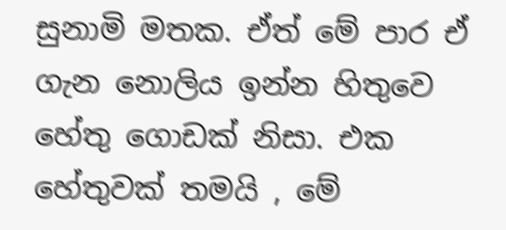සුනාමි මතක. ඒත් මේ පාර ඒ ගැන නොලිය ඉන්න හිතුවෙ හේතු ගොඩක් නිසා. එක හේතුවක් තමයි , මේ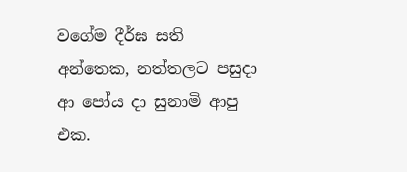වගේම දීර්ඝ සති අන්තෙක, නත්තලට පසුදා ආ පෝය දා සුනාමි ආපු එක.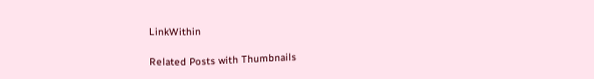LinkWithin

Related Posts with Thumbnails